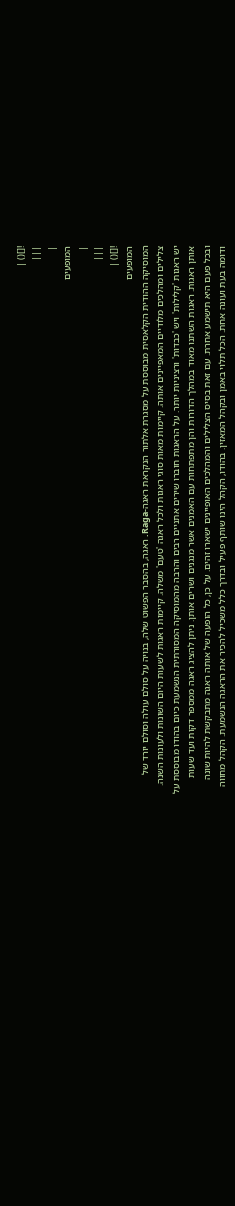![]() |
|||
|
המופעים
|
|||
![]() |
המופעים
המוסיקה ההודית הקלאסית מבוססת על מסגרת אלתור הנקראת ראגה-Raga. ראגה, בהסבר הפשוט שלה, בנויה על סולם עולה וסולם יורד של צלילים ומהלכים מלודיים המאפיינים אותה. קיימות מאות סוגי ראגות ולכל ראגה 'טעם' משלה. קיימות ראגות לשעות היום השונות ולעונות השנה. יש ראגות 'קלילות' ויש 'כבדות' ורציניות יותר. על הראגות חוברו שירים אתניים רבים והרבה מהמוסיקה המסורתית הנשמעת כיום בהודו מבוססת על אותן ראגות. ראגות השתנו מאוד במהלך הדורות והן מתפתחות עם האמנים אשר מנגנים ושרים אותן. ניתן להציג ראגה ממספר דקות ועד שעות ובכל פעם היא תישמע אחרת. עם זאת בסיס הצלילים והמהלכים האופיינים ישארו זהים. על כן, כל הופעה של אותה ראגה מתבקשת להיות שונה ודומה בעת ועונה אחת. הכל תלוי באמן ובקהל המאזין. בהודו, הקהל הינו שותף פעיל ובדרך כלל משכיל להכיר את הראגה הנשמעת. הקהל מחווה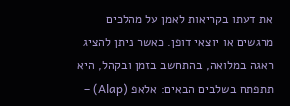את דעתו בקריאות לאמן על מהלכים מרגשים או יוצאי דופן. כאשר ניתן להציג ראגה במלואה, בהתחשב בזמן ובקהל, היא תתפתח בשלבים הבאים: אלאפ (Alap) –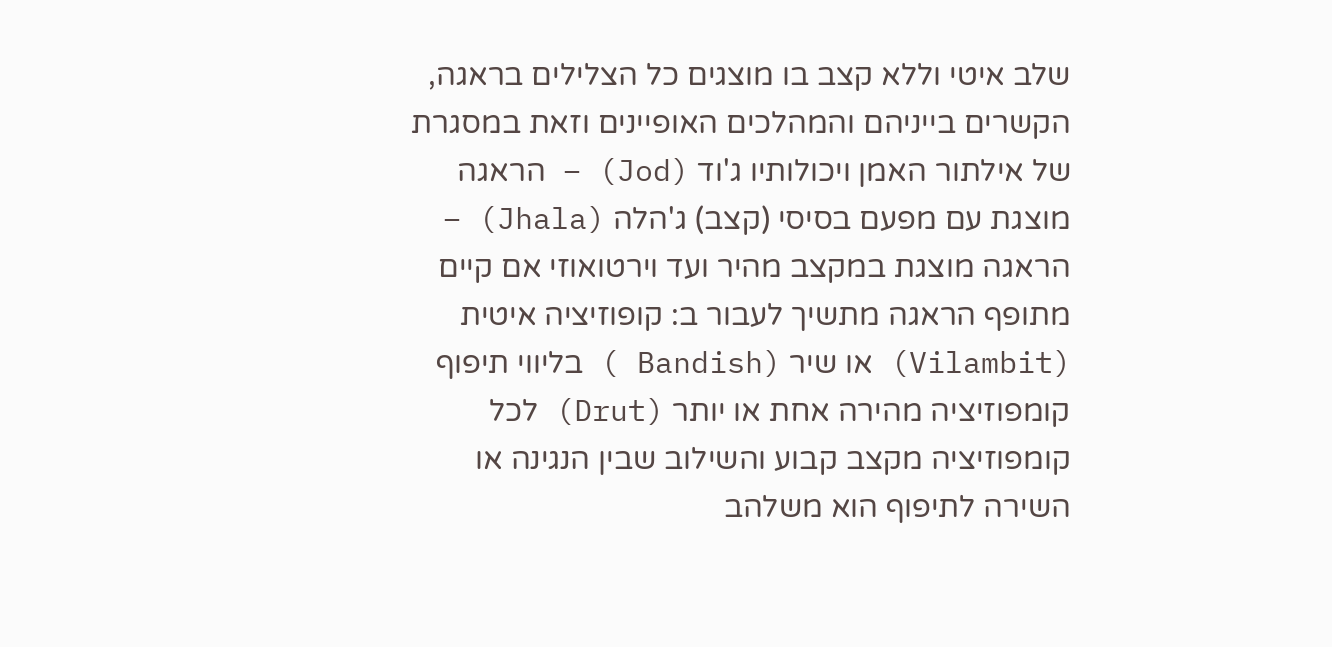שלב איטי וללא קצב בו מוצגים כל הצלילים בראגה, הקשרים בייניהם והמהלכים האופיינים וזאת במסגרת של אילתור האמן ויכולותיו ג'וד (Jod) – הראגה מוצגת עם מפעם בסיסי (קצב) ג'הלה (Jhala) – הראגה מוצגת במקצב מהיר ועד וירטואוזי אם קיים מתופף הראגה מתשיך לעבור ב: קופוזיציה איטית (Vilambit) או שיר (Bandish ) בליווי תיפוף קומפוזיציה מהירה אחת או יותר (Drut) לכל קומפוזיציה מקצב קבוע והשילוב שבין הנגינה או השירה לתיפוף הוא משלהב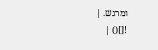ומרגש. |
![]() |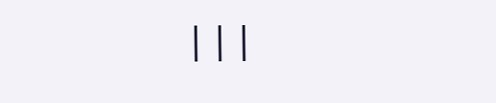|||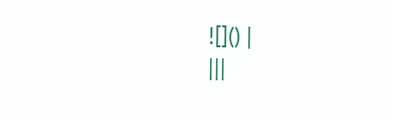![]() |
|||